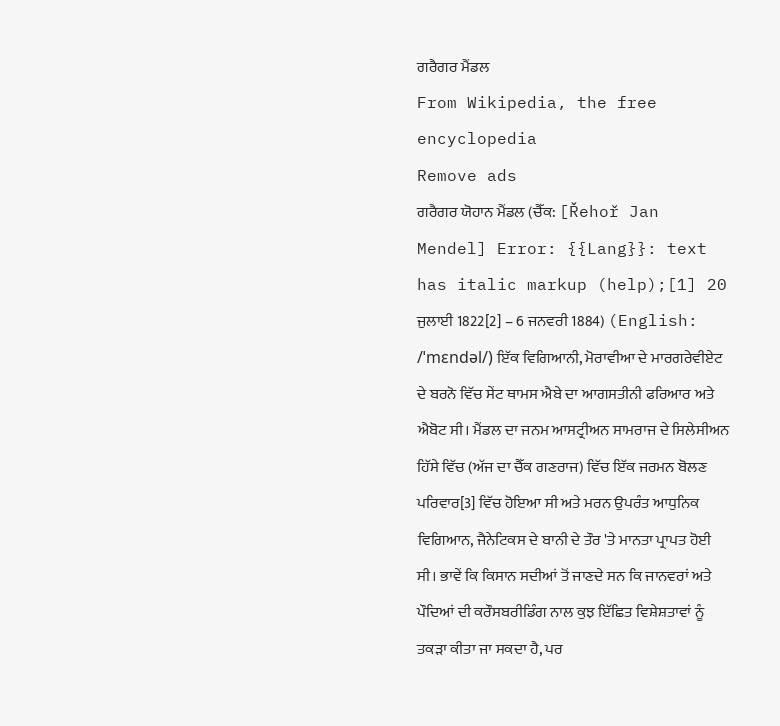ਗਰੈਗਰ ਮੈਂਡਲ
From Wikipedia, the free encyclopedia
Remove ads
ਗਰੈਗਰ ਯੋਹਾਨ ਮੈਂਡਲ (ਚੈੱਕ: [Řehoř Jan Mendel] Error: {{Lang}}: text has italic markup (help);[1] 20 ਜੁਲਾਈ 1822[2] – 6 ਜਨਵਰੀ 1884) (English: /ˈmɛndəl/) ਇੱਕ ਵਿਗਿਆਨੀ, ਮੋਰਾਵੀਆ ਦੇ ਮਾਰਗਰੇਵੀਏਟ ਦੇ ਬਰਨੋ ਵਿੱਚ ਸੇਂਟ ਥਾਮਸ ਐਬੇ ਦਾ ਆਗਸਤੀਨੀ ਫਰਿਆਰ ਅਤੇ ਐਬੋਟ ਸੀ। ਮੈਂਡਲ ਦਾ ਜਨਮ ਆਸਟ੍ਰੀਅਨ ਸਾਮਰਾਜ ਦੇ ਸਿਲੇਸੀਅਨ ਹਿੱਸੇ ਵਿੱਚ (ਅੱਜ ਦਾ ਚੈੱਕ ਗਣਰਾਜ) ਵਿੱਚ ਇੱਕ ਜਰਮਨ ਬੋਲਣ ਪਰਿਵਾਰ[3] ਵਿੱਚ ਹੋਇਆ ਸੀ ਅਤੇ ਮਰਨ ਉਪਰੰਤ ਆਧੁਨਿਕ ਵਿਗਿਆਨ, ਜੈਨੇਟਿਕਸ ਦੇ ਬਾਨੀ ਦੇ ਤੌਰ 'ਤੇ ਮਾਨਤਾ ਪ੍ਰਾਪਤ ਹੋਈ ਸੀ। ਭਾਵੇਂ ਕਿ ਕਿਸਾਨ ਸਦੀਆਂ ਤੋਂ ਜਾਣਦੇ ਸਨ ਕਿ ਜਾਨਵਰਾਂ ਅਤੇ ਪੌਦਿਆਂ ਦੀ ਕਰੌਸਬਰੀਡਿੰਗ ਨਾਲ ਕੁਝ ਇੱਛਿਤ ਵਿਸ਼ੇਸ਼ਤਾਵਾਂ ਨੂੰ ਤਕੜਾ ਕੀਤਾ ਜਾ ਸਕਦਾ ਹੈ, ਪਰ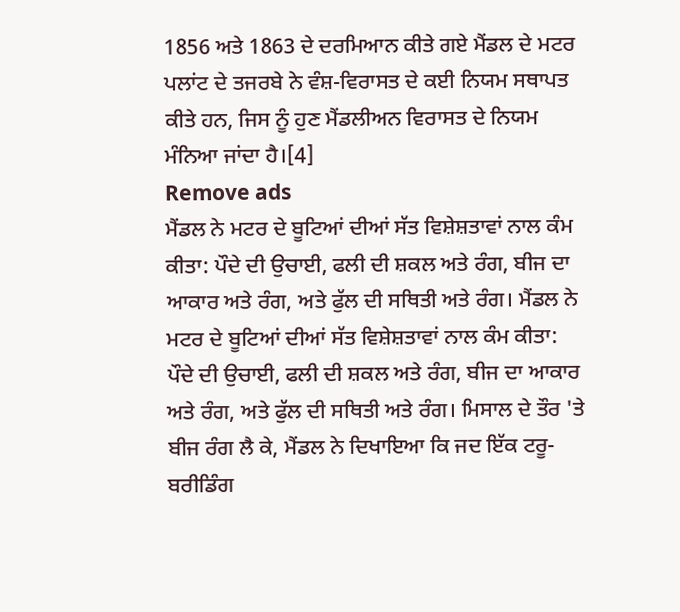1856 ਅਤੇ 1863 ਦੇ ਦਰਮਿਆਨ ਕੀਤੇ ਗਏ ਮੈਂਡਲ ਦੇ ਮਟਰ ਪਲਾਂਟ ਦੇ ਤਜਰਬੇ ਨੇ ਵੰਸ਼-ਵਿਰਾਸਤ ਦੇ ਕਈ ਨਿਯਮ ਸਥਾਪਤ ਕੀਤੇ ਹਨ, ਜਿਸ ਨੂੰ ਹੁਣ ਮੈਂਡਲੀਅਨ ਵਿਰਾਸਤ ਦੇ ਨਿਯਮ ਮੰਨਿਆ ਜਾਂਦਾ ਹੈ।[4]
Remove ads
ਮੈਂਡਲ ਨੇ ਮਟਰ ਦੇ ਬੂਟਿਆਂ ਦੀਆਂ ਸੱਤ ਵਿਸ਼ੇਸ਼ਤਾਵਾਂ ਨਾਲ ਕੰਮ ਕੀਤਾ: ਪੌਦੇ ਦੀ ਉਚਾਈ, ਫਲੀ ਦੀ ਸ਼ਕਲ ਅਤੇ ਰੰਗ, ਬੀਜ ਦਾ ਆਕਾਰ ਅਤੇ ਰੰਗ, ਅਤੇ ਫੁੱਲ ਦੀ ਸਥਿਤੀ ਅਤੇ ਰੰਗ। ਮੈਂਡਲ ਨੇ ਮਟਰ ਦੇ ਬੂਟਿਆਂ ਦੀਆਂ ਸੱਤ ਵਿਸ਼ੇਸ਼ਤਾਵਾਂ ਨਾਲ ਕੰਮ ਕੀਤਾ: ਪੌਦੇ ਦੀ ਉਚਾਈ, ਫਲੀ ਦੀ ਸ਼ਕਲ ਅਤੇ ਰੰਗ, ਬੀਜ ਦਾ ਆਕਾਰ ਅਤੇ ਰੰਗ, ਅਤੇ ਫੁੱਲ ਦੀ ਸਥਿਤੀ ਅਤੇ ਰੰਗ। ਮਿਸਾਲ ਦੇ ਤੌਰ 'ਤੇ ਬੀਜ ਰੰਗ ਲੈ ਕੇ, ਮੈਂਡਲ ਨੇ ਦਿਖਾਇਆ ਕਿ ਜਦ ਇੱਕ ਟਰੂ-ਬਰੀਡਿੰਗ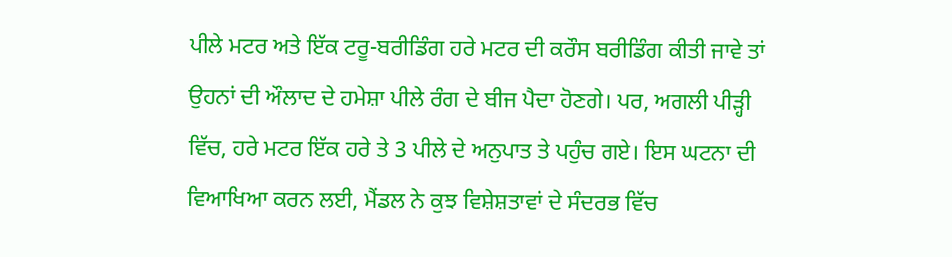ਪੀਲੇ ਮਟਰ ਅਤੇ ਇੱਕ ਟਰੂ-ਬਰੀਡਿੰਗ ਹਰੇ ਮਟਰ ਦੀ ਕਰੌਸ ਬਰੀਡਿੰਗ ਕੀਤੀ ਜਾਵੇ ਤਾਂ ਉਹਨਾਂ ਦੀ ਔਲਾਦ ਦੇ ਹਮੇਸ਼ਾ ਪੀਲੇ ਰੰਗ ਦੇ ਬੀਜ ਪੈਦਾ ਹੋਣਗੇ। ਪਰ, ਅਗਲੀ ਪੀੜ੍ਹੀ ਵਿੱਚ, ਹਰੇ ਮਟਰ ਇੱਕ ਹਰੇ ਤੇ 3 ਪੀਲੇ ਦੇ ਅਨੁਪਾਤ ਤੇ ਪਹੁੰਚ ਗਏ। ਇਸ ਘਟਨਾ ਦੀ ਵਿਆਖਿਆ ਕਰਨ ਲਈ, ਮੈਂਡਲ ਨੇ ਕੁਝ ਵਿਸ਼ੇਸ਼ਤਾਵਾਂ ਦੇ ਸੰਦਰਭ ਵਿੱਚ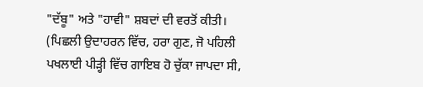"ਦੱਬੂ" ਅਤੇ "ਹਾਵੀ" ਸ਼ਬਦਾਂ ਦੀ ਵਰਤੋਂ ਕੀਤੀ। (ਪਿਛਲੀ ਉਦਾਹਰਨ ਵਿੱਚ, ਹਰਾ ਗੁਣ, ਜੋ ਪਹਿਲੀ ਪਖਲਾਈ ਪੀੜ੍ਹੀ ਵਿੱਚ ਗਾਇਬ ਹੋ ਚੁੱਕਾ ਜਾਪਦਾ ਸੀ,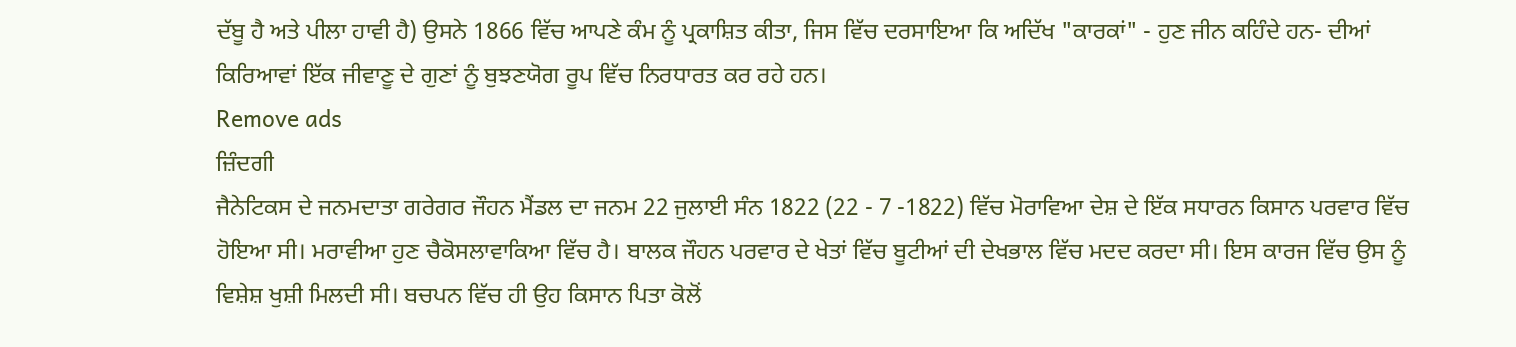ਦੱਬੂ ਹੈ ਅਤੇ ਪੀਲਾ ਹਾਵੀ ਹੈ) ਉਸਨੇ 1866 ਵਿੱਚ ਆਪਣੇ ਕੰਮ ਨੂੰ ਪ੍ਰਕਾਸ਼ਿਤ ਕੀਤਾ, ਜਿਸ ਵਿੱਚ ਦਰਸਾਇਆ ਕਿ ਅਦਿੱਖ "ਕਾਰਕਾਂ" - ਹੁਣ ਜੀਨ ਕਹਿੰਦੇ ਹਨ- ਦੀਆਂ ਕਿਰਿਆਵਾਂ ਇੱਕ ਜੀਵਾਣੂ ਦੇ ਗੁਣਾਂ ਨੂੰ ਬੁਝਣਯੋਗ ਰੂਪ ਵਿੱਚ ਨਿਰਧਾਰਤ ਕਰ ਰਹੇ ਹਨ।
Remove ads
ਜ਼ਿੰਦਗੀ
ਜੈਨੇਟਿਕਸ ਦੇ ਜਨਮਦਾਤਾ ਗਰੇਗਰ ਜੌਹਨ ਮੈਂਡਲ ਦਾ ਜਨਮ 22 ਜੁਲਾਈ ਸੰਨ 1822 (22 - 7 -1822) ਵਿੱਚ ਮੋਰਾਵਿਆ ਦੇਸ਼ ਦੇ ਇੱਕ ਸਧਾਰਨ ਕਿਸਾਨ ਪਰਵਾਰ ਵਿੱਚ ਹੋਇਆ ਸੀ। ਮਰਾਵੀਆ ਹੁਣ ਚੈਕੋਸਲਾਵਾਕਿਆ ਵਿੱਚ ਹੈ। ਬਾਲਕ ਜੌਹਨ ਪਰਵਾਰ ਦੇ ਖੇਤਾਂ ਵਿੱਚ ਬੂਟੀਆਂ ਦੀ ਦੇਖਭਾਲ ਵਿੱਚ ਮਦਦ ਕਰਦਾ ਸੀ। ਇਸ ਕਾਰਜ ਵਿੱਚ ਉਸ ਨੂੰ ਵਿਸ਼ੇਸ਼ ਖੁਸ਼ੀ ਮਿਲਦੀ ਸੀ। ਬਚਪਨ ਵਿੱਚ ਹੀ ਉਹ ਕਿਸਾਨ ਪਿਤਾ ਕੋਲੋਂ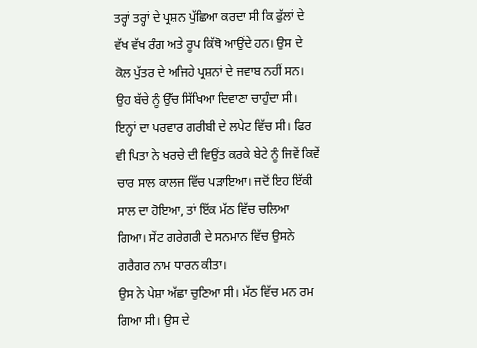ਤਰ੍ਹਾਂ ਤਰ੍ਹਾਂ ਦੇ ਪ੍ਰਸ਼ਨ ਪੁੱਛਿਆ ਕਰਦਾ ਸੀ ਕਿ ਫੁੱਲਾਂ ਦੇ ਵੱਖ ਵੱਖ ਰੰਗ ਅਤੇ ਰੂਪ ਕਿੱਥੋ ਆਉਂਦੇ ਹਨ। ਉਸ ਦੇ ਕੋਲ ਪੁੱਤਰ ਦੇ ਅਜਿਹੇ ਪ੍ਰਸ਼ਨਾਂ ਦੇ ਜਵਾਬ ਨਹੀਂ ਸਨ। ਉਹ ਬੱਚੇ ਨੂੰ ਉੱਚ ਸਿੱਖਿਆ ਦਿਵਾਣਾ ਚਾਹੁੰਦਾ ਸੀ।
ਇਨ੍ਹਾਂ ਦਾ ਪਰਵਾਰ ਗਰੀਬੀ ਦੇ ਲਪੇਟ ਵਿੱਚ ਸੀ। ਫਿਰ ਵੀ ਪਿਤਾ ਨੇ ਖਰਚੇ ਦੀ ਵਿਉਂਤ ਕਰਕੇ ਬੇਟੇ ਨੂੰ ਜਿਵੇਂ ਕਿਵੇਂ ਚਾਰ ਸਾਲ ਕਾਲਜ ਵਿੱਚ ਪੜਾਇਆ। ਜਦੋਂ ਇਹ ਇੱਕੀ ਸਾਲ ਦਾ ਹੋਇਆ, ਤਾਂ ਇੱਕ ਮੱਠ ਵਿੱਚ ਚਲਿਆ ਗਿਆ। ਸੇਂਟ ਗਰੇਗਰੀ ਦੇ ਸਨਮਾਨ ਵਿੱਚ ਉਸਨੇ ਗਰੈਗਰ ਨਾਮ ਧਾਰਨ ਕੀਤਾ।
ਉਸ ਨੇ ਪੇਸ਼ਾ ਅੱਛਾ ਚੁਣਿਆ ਸੀ। ਮੱਠ ਵਿੱਚ ਮਨ ਰਮ ਗਿਆ ਸੀ। ਉਸ ਦੇ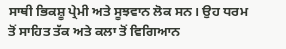ਸਾਥੀ ਭਿਕਸ਼ੂ ਪ੍ਰੇਮੀ ਅਤੇ ਸੂਝਵਾਨ ਲੋਕ ਸਨ। ਉਹ ਧਰਮ ਤੋਂ ਸਾਹਿਤ ਤੱਕ ਅਤੇ ਕਲਾ ਤੋਂ ਵਿਗਿਆਨ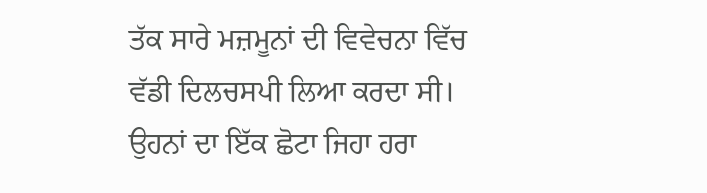ਤੱਕ ਸਾਰੇ ਮਜ਼ਮੂਨਾਂ ਦੀ ਵਿਵੇਚਨਾ ਵਿੱਚ ਵੱਡੀ ਦਿਲਚਸਪੀ ਲਿਆ ਕਰਦਾ ਸੀ। ਉਹਨਾਂ ਦਾ ਇੱਕ ਛੋਟਾ ਜਿਹਾ ਹਰਾ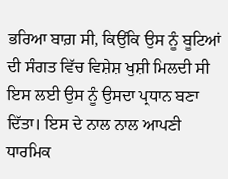ਭਰਿਆ ਬਾਗ਼ ਸੀ, ਕਿਉਂਕਿ ਉਸ ਨੂੰ ਬੂਟਿਆਂ ਦੀ ਸੰਗਤ ਵਿੱਚ ਵਿਸ਼ੇਸ਼ ਖੁਸ਼ੀ ਮਿਲਦੀ ਸੀ ਇਸ ਲਈ ਉਸ ਨੂੰ ਉਸਦਾ ਪ੍ਰਧਾਨ ਬਣਾ ਦਿੱਤਾ। ਇਸ ਦੇ ਨਾਲ ਨਾਲ ਆਪਣੀ ਧਾਰਮਿਕ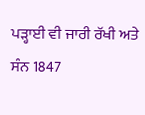ਪੜ੍ਹਾਈ ਵੀ ਜਾਰੀ ਰੱਖੀ ਅਤੇ ਸੰਨ 1847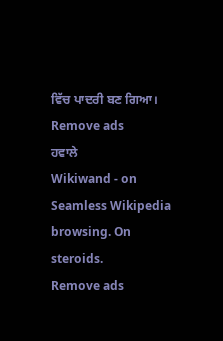ਵਿੱਚ ਪਾਦਰੀ ਬਣ ਗਿਆ।
Remove ads
ਹਵਾਲੇ
Wikiwand - on
Seamless Wikipedia browsing. On steroids.
Remove ads